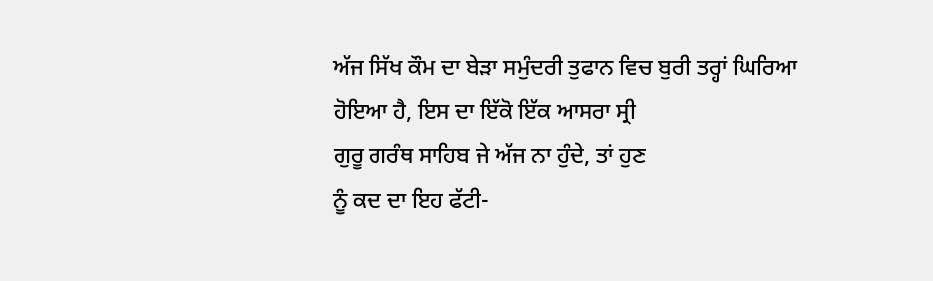ਅੱਜ ਸਿੱਖ ਕੌਮ ਦਾ ਬੇੜਾ ਸਮੁੰਦਰੀ ਤੁਫਾਨ ਵਿਚ ਬੁਰੀ ਤਰ੍ਹਾਂ ਘਿਰਿਆ
ਹੋਇਆ ਹੈ, ਇਸ ਦਾ ਇੱਕੋ ਇੱਕ ਆਸਰਾ ਸ੍ਰੀ
ਗੁਰੂ ਗਰੰਥ ਸਾਹਿਬ ਜੇ ਅੱਜ ਨਾ ਹੁੰਦੇ, ਤਾਂ ਹੁਣ
ਨੂੰ ਕਦ ਦਾ ਇਹ ਫੱਟੀ-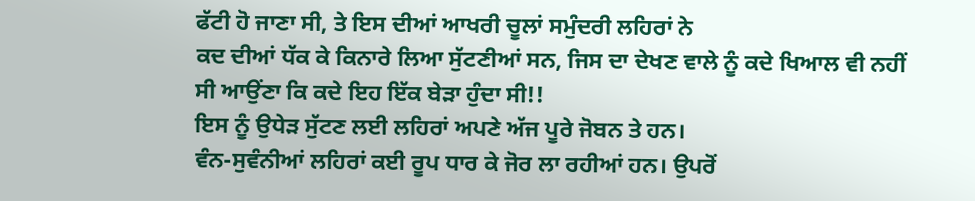ਫੱਟੀ ਹੋ ਜਾਣਾ ਸੀ, ਤੇ ਇਸ ਦੀਆਂ ਆਖਰੀ ਚੂਲਾਂ ਸਮੁੰਦਰੀ ਲਹਿਰਾਂ ਨੇ
ਕਦ ਦੀਆਂ ਧੱਕ ਕੇ ਕਿਨਾਰੇ ਲਿਆ ਸੁੱਟਣੀਆਂ ਸਨ, ਜਿਸ ਦਾ ਦੇਖਣ ਵਾਲੇ ਨੂੰ ਕਦੇ ਖਿਆਲ ਵੀ ਨਹੀਂ
ਸੀ ਆਉਂਣਾ ਕਿ ਕਦੇ ਇਹ ਇੱਕ ਬੇੜਾ ਹੁੰਦਾ ਸੀ!!
ਇਸ ਨੂੰ ਉਧੇੜ ਸੁੱਟਣ ਲਈ ਲਹਿਰਾਂ ਅਪਣੇ ਅੱਜ ਪੂਰੇ ਜੋਬਨ ਤੇ ਹਨ।
ਵੰਨ-ਸੁਵੰਨੀਆਂ ਲਹਿਰਾਂ ਕਈ ਰੂਪ ਧਾਰ ਕੇ ਜੋਰ ਲਾ ਰਹੀਆਂ ਹਨ। ਉਪਰੋਂ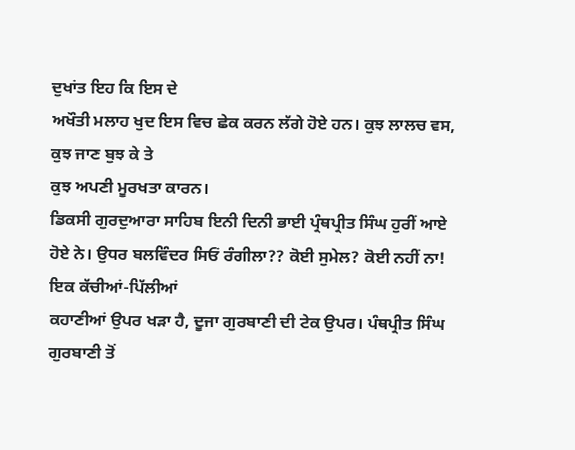ਦੁਖਾਂਤ ਇਹ ਕਿ ਇਸ ਦੇ
ਅਖੌਤੀ ਮਲਾਹ ਖੁਦ ਇਸ ਵਿਚ ਛੇਕ ਕਰਨ ਲੱਗੇ ਹੋਏ ਹਨ। ਕੁਝ ਲਾਲਚ ਵਸ, ਕੁਝ ਜਾਣ ਬੁਝ ਕੇ ਤੇ
ਕੁਝ ਅਪਣੀ ਮੂਰਖਤਾ ਕਾਰਨ।
ਡਿਕਸੀ ਗੁਰਦੁਆਰਾ ਸਾਹਿਬ ਇਨੀ ਦਿਨੀ ਭਾਈ ਪ੍ਰੰਥਪ੍ਰੀਤ ਸਿੰਘ ਹੁਰੀਂ ਆਏ
ਹੋਏ ਨੇ। ਉਧਰ ਬਲਵਿੰਦਰ ਸਿਓਂ ਰੰਗੀਲਾ?? ਕੋਈ ਸੁਮੇਲ? ਕੋਈ ਨਹੀਂ ਨਾ! ਇਕ ਕੱਚੀਆਂ-ਪਿੱਲੀਆਂ
ਕਹਾਣੀਆਂ ਉਪਰ ਖੜਾ ਹੈ, ਦੂਜਾ ਗੁਰਬਾਣੀ ਦੀ ਟੇਕ ਉਪਰ। ਪੰਥਪ੍ਰੀਤ ਸਿੰਘ ਗੁਰਬਾਣੀ ਤੋਂ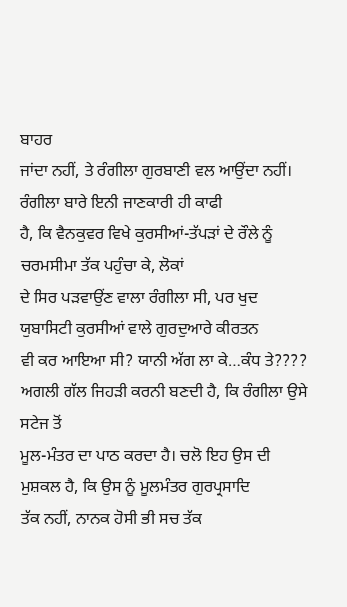ਬਾਹਰ
ਜਾਂਦਾ ਨਹੀਂ, ਤੇ ਰੰਗੀਲਾ ਗੁਰਬਾਣੀ ਵਲ ਆਉਂਦਾ ਨਹੀਂ। ਰੰਗੀਲਾ ਬਾਰੇ ਇਨੀ ਜਾਣਕਾਰੀ ਹੀ ਕਾਫੀ
ਹੈ, ਕਿ ਵੈਨਕੁਵਰ ਵਿਖੇ ਕੁਰਸੀਆਂ-ਤੱਪੜਾਂ ਦੇ ਰੌਲੇ ਨੂੰ ਚਰਮਸੀਮਾ ਤੱਕ ਪਹੁੰਚਾ ਕੇ, ਲੋਕਾਂ
ਦੇ ਸਿਰ ਪੜਵਾਉਂਣ ਵਾਲਾ ਰੰਗੀਲਾ ਸੀ, ਪਰ ਖੁਦ ਯੁਬਾਸਿਟੀ ਕੁਰਸੀਆਂ ਵਾਲੇ ਗੁਰਦੁਆਰੇ ਕੀਰਤਨ
ਵੀ ਕਰ ਆਇਆ ਸੀ? ਯਾਨੀ ਅੱਗ ਲਾ ਕੇ…ਕੰਧ ਤੇ????
ਅਗਲੀ ਗੱਲ ਜਿਹੜੀ ਕਰਨੀ ਬਣਦੀ ਹੈ, ਕਿ ਰੰਗੀਲਾ ਉਸੇ ਸਟੇਜ ਤੋਂ
ਮੂਲ-ਮੰਤਰ ਦਾ ਪਾਠ ਕਰਦਾ ਹੈ। ਚਲੋ ਇਹ ਉਸ ਦੀ ਮੁਸ਼ਕਲ ਹੈ, ਕਿ ਉਸ ਨੂੰ ਮੂਲਮੰਤਰ ਗੁਰਪ੍ਰਸਾਦਿ
ਤੱਕ ਨਹੀਂ, ਨਾਨਕ ਹੋਸੀ ਭੀ ਸਚ ਤੱਕ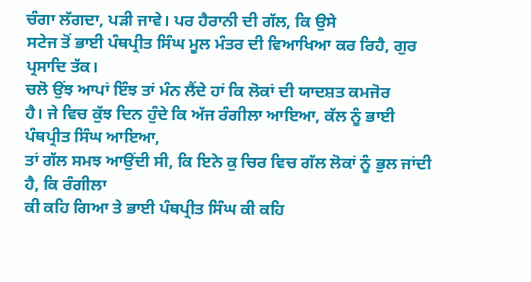ਚੰਗਾ ਲੱਗਦਾ, ਪੜੀ ਜਾਵੇ। ਪਰ ਹੈਰਾਨੀ ਦੀ ਗੱਲ, ਕਿ ਉਸੇ
ਸਟੇਜ ਤੋਂ ਭਾਈ ਪੰਥਪ੍ਰੀਤ ਸਿੰਘ ਮੂਲ ਮੰਤਰ ਦੀ ਵਿਆਖਿਆ ਕਰ ਰਿਹੈ, ਗੁਰ ਪ੍ਰਸਾਦਿ ਤੱਕ।
ਚਲੋ ਉਂਝ ਆਪਾਂ ਇੰਝ ਤਾਂ ਮੰਨ ਲੈਂਦੇ ਹਾਂ ਕਿ ਲੋਕਾਂ ਦੀ ਯਾਦਸ਼ਤ ਕਮਜੋਰ
ਹੈ। ਜੇ ਵਿਚ ਕੁੱਝ ਦਿਨ ਹੁੰਦੇ ਕਿ ਅੱਜ ਰੰਗੀਲਾ ਆਇਆ, ਕੱਲ ਨੂੰ ਭਾਈ ਪੰਥਪ੍ਰੀਤ ਸਿੰਘ ਆਇਆ,
ਤਾਂ ਗੱਲ ਸਮਝ ਆਉਂਦੀ ਸੀ, ਕਿ ਇਨੇ ਕੁ ਚਿਰ ਵਿਚ ਗੱਲ ਲੋਕਾਂ ਨੂੰ ਭੁਲ ਜਾਂਦੀ ਹੈ, ਕਿ ਰੰਗੀਲਾ
ਕੀ ਕਹਿ ਗਿਆ ਤੇ ਭਾਈ ਪੰਥਪ੍ਰੀਤ ਸਿੰਘ ਕੀ ਕਹਿ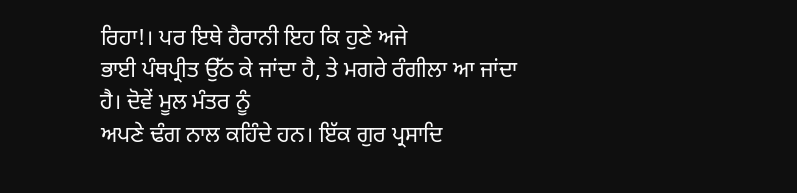ਰਿਹਾ!। ਪਰ ਇਥੇ ਹੈਰਾਨੀ ਇਹ ਕਿ ਹੁਣੇ ਅਜੇ
ਭਾਈ ਪੰਥਪ੍ਰੀਤ ਉੱਠ ਕੇ ਜਾਂਦਾ ਹੈ, ਤੇ ਮਗਰੇ ਰੰਗੀਲਾ ਆ ਜਾਂਦਾ ਹੈ। ਦੋਵੇਂ ਮੂਲ ਮੰਤਰ ਨੂੰ
ਅਪਣੇ ਢੰਗ ਨਾਲ ਕਹਿੰਦੇ ਹਨ। ਇੱਕ ਗੁਰ ਪ੍ਰਸਾਦਿ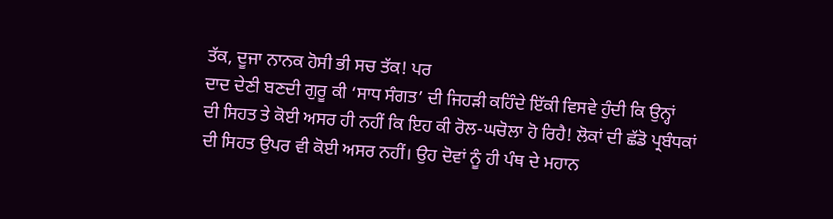ਤੱਕ, ਦੂਜਾ ਨਾਨਕ ਹੋਸੀ ਭੀ ਸਚ ਤੱਕ! ਪਰ
ਦਾਦ ਦੇਣੀ ਬਣਦੀ ਗੁਰੂ ਕੀ ‘ਸਾਧ ਸੰਗਤ’ ਦੀ ਜਿਹੜੀ ਕਹਿੰਦੇ ਇੱਕੀ ਵਿਸਵੇ ਹੁੰਦੀ ਕਿ ਉਨ੍ਹਾਂ
ਦੀ ਸਿਹਤ ਤੇ ਕੋਈ ਅਸਰ ਹੀ ਨਹੀਂ ਕਿ ਇਹ ਕੀ ਰੋਲ-ਘਚੋਲਾ ਹੋ ਰਿਹੈ! ਲੋਕਾਂ ਦੀ ਛੱਡੋ ਪ੍ਰਬੰਧਕਾਂ
ਦੀ ਸਿਹਤ ਉਪਰ ਵੀ ਕੋਈ ਅਸਰ ਨਹੀਂ। ਉਹ ਦੋਵਾਂ ਨੂੰ ਹੀ ਪੰਥ ਦੇ ਮਹਾਨ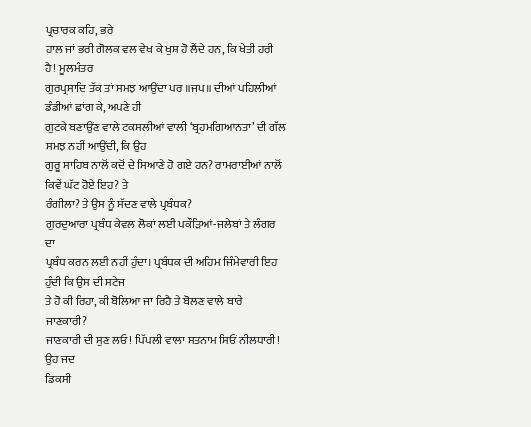ਪ੍ਰਚਾਰਕ ਕਹਿ, ਭਰੇ
ਹਾਲ ਜਾਂ ਭਰੀ ਗੋਲਕ ਵਲ ਵੇਖ ਕੇ ਖੁਸ਼ ਹੋ ਲੈਂਦੇ ਹਨ, ਕਿ ਖੇਤੀ ਹਰੀ ਹੈ! ਮੂਲਮੰਤਰ
ਗੁਰਪ੍ਰਸਾਦਿ ਤੱਕ ਤਾਂ ਸਮਝ ਆਉਂਦਾ ਪਰ ॥ਜਪ॥ ਦੀਆਂ ਪਹਿਲੀਆਂ ਡੰਡੀਆਂ ਛਾਂਗ ਕੇ, ਅਪਣੇ ਹੀ
ਗੁਟਕੇ ਬਣਾਉਂਣ ਵਾਲੇ ਟਕਸਲੀਆਂ ਵਾਲੀ ‘ਬ੍ਰਹਮਗਿਆਨਤਾ’ ਦੀ ਗੱਲ ਸਮਝ ਨਹੀਂ ਆਉਂਦੀ, ਕਿ ਉਹ
ਗੁਰੂ ਸਾਹਿਬ ਨਾਲੋਂ ਕਦੋਂ ਦੇ ਸਿਆਣੇ ਹੋ ਗਏ ਹਨ? ਰਾਮਰਾਈਆਂ ਨਾਲੋਂ ਕਿਵੇਂ ਘੱਟ ਹੋਏ ਇਹ? ਤੇ
ਰੰਗੀਲਾ? ਤੇ ਉਸ ਨੂੰ ਸੱਦਣ ਵਾਲੇ ਪ੍ਰਬੰਧਕ?
ਗੁਰਦੁਆਰਾ ਪ੍ਰਬੰਧ ਕੇਵਲ ਲੋਕਾਂ ਲਈ ਪਕੌੜਿਆਂ-ਜਲੇਬਾਂ ਤੇ ਲੰਗਰ ਦਾ
ਪ੍ਰਬੰਧ ਕਰਨ ਲਈ ਨਹੀਂ ਹੁੰਦਾ। ਪ੍ਰਬੰਧਕ ਦੀ ਅਹਿਮ ਜਿੰਮੇਵਾਰੀ ਇਹ ਹੁੰਦੀ ਕਿ ਉਸ ਦੀ ਸਟੇਜ
ਤੇ ਹੋ ਕੀ ਰਿਹਾ, ਕੀ ਬੋਲਿਆ ਜਾ ਰਿਹੈ ਤੇ ਬੋਲਣ ਵਾਲੇ ਬਾਰੇ ਜਾਣਕਾਰੀ?
ਜਾਣਕਾਰੀ ਦੀ ਸੁਣ ਲਓ! ਪਿੱਪਲੀ ਵਾਲਾ ਸਤਨਾਮ ਸਿਓਂ ਨੀਲਧਾਰੀ! ਉਹ ਜਦ
ਡਿਕਸੀ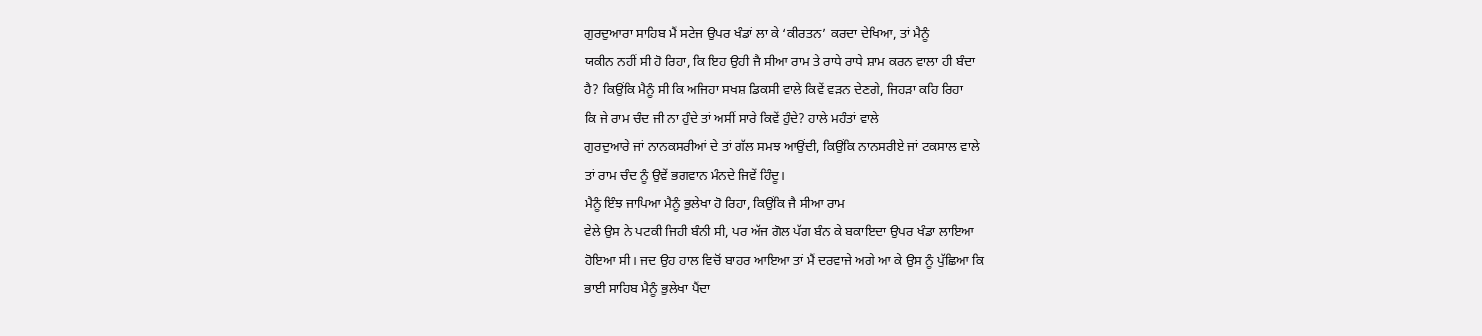ਗੁਰਦੁਆਰਾ ਸਾਹਿਬ ਮੈਂ ਸਟੇਜ ਉਪਰ ਖੰਡਾਂ ਲਾ ਕੇ ‘ਕੀਰਤਨ’ ਕਰਦਾ ਦੇਖਿਆ, ਤਾਂ ਮੈਨੂੰ
ਯਕੀਨ ਨਹੀਂ ਸੀ ਹੋ ਰਿਹਾ, ਕਿ ਇਹ ਉਹੀ ਜੈ ਸੀਆ ਰਾਮ ਤੇ ਰਾਧੇ ਰਾਧੇ ਸ਼ਾਮ ਕਰਨ ਵਾਲਾ ਹੀ ਬੰਦਾ
ਹੈ? ਕਿਉਂਕਿ ਮੈਨੂੰ ਸੀ ਕਿ ਅਜਿਹਾ ਸਖਸ਼ ਡਿਕਸੀ ਵਾਲੇ ਕਿਵੇਂ ਵੜਨ ਦੇਣਗੇ, ਜਿਹੜਾ ਕਹਿ ਰਿਹਾ
ਕਿ ਜੇ ਰਾਮ ਚੰਦ ਜੀ ਨਾ ਹੁੰਦੇ ਤਾਂ ਅਸੀਂ ਸਾਰੇ ਕਿਵੇਂ ਹੁੰਦੇ? ਹਾਲੇ ਮਹੰਤਾਂ ਵਾਲੇ
ਗੁਰਦੁਆਰੇ ਜਾਂ ਨਾਨਕਸਰੀਆਂ ਦੇ ਤਾਂ ਗੱਲ ਸਮਝ ਆਉਂਦੀ, ਕਿਉਂਕਿ ਨਾਨਸਰੀਏ ਜਾਂ ਟਕਸਾਲ ਵਾਲੇ
ਤਾਂ ਰਾਮ ਚੰਦ ਨੂੰ ਉਵੇਂ ਭਗਵਾਨ ਮੰਨਦੇ ਜਿਵੇਂ ਹਿੰਦੂ।
ਮੈਨੂੰ ਇੰਝ ਜਾਪਿਆ ਮੈਨੂੰ ਭੁਲੇਖਾ ਹੋ ਰਿਹਾ, ਕਿਉਂਕਿ ਜੈ ਸੀਆ ਰਾਮ
ਵੇਲੇ ਉਸ ਨੇ ਪਟਕੀ ਜਿਹੀ ਬੰਨੀ ਸੀ, ਪਰ ਅੱਜ ਗੋਲ ਪੱਗ ਬੰਨ ਕੇ ਬਕਾਇਦਾ ਉਪਰ ਖੰਡਾ ਲਾਇਆ
ਹੋਇਆ ਸੀ। ਜਦ ਉਹ ਹਾਲ ਵਿਚੋਂ ਬਾਹਰ ਆਇਆ ਤਾਂ ਮੈਂ ਦਰਵਾਜੇ ਅਗੇ ਆ ਕੇ ਉਸ ਨੂੰ ਪੁੱਛਿਆ ਕਿ
ਭਾਈ ਸਾਹਿਬ ਮੈਨੂੰ ਭੁਲੇਖਾ ਪੈਂਦਾ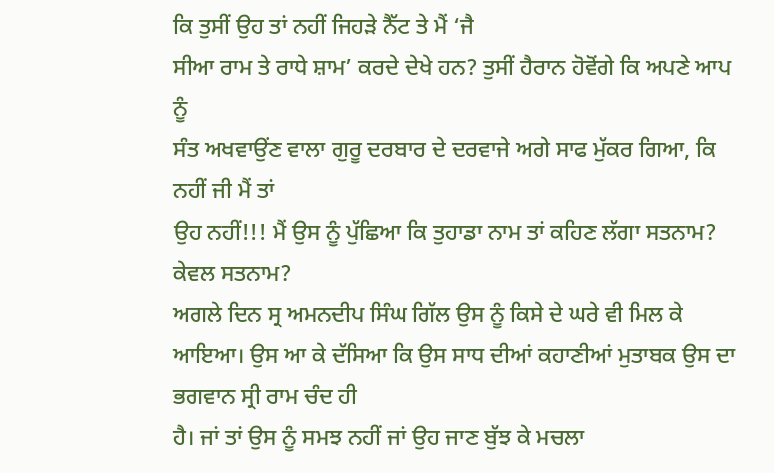ਕਿ ਤੁਸੀਂ ਉਹ ਤਾਂ ਨਹੀਂ ਜਿਹੜੇ ਨੈੱਟ ਤੇ ਮੈਂ ‘ਜੈ
ਸੀਆ ਰਾਮ ਤੇ ਰਾਧੇ ਸ਼ਾਮ’ ਕਰਦੇ ਦੇਖੇ ਹਨ? ਤੁਸੀਂ ਹੈਰਾਨ ਹੋਵੋਂਗੇ ਕਿ ਅਪਣੇ ਆਪ ਨੂੰ
ਸੰਤ ਅਖਵਾਉਂਣ ਵਾਲਾ ਗੁਰੂ ਦਰਬਾਰ ਦੇ ਦਰਵਾਜੇ ਅਗੇ ਸਾਫ ਮੁੱਕਰ ਗਿਆ, ਕਿ ਨਹੀਂ ਜੀ ਮੈਂ ਤਾਂ
ਉਹ ਨਹੀਂ!!! ਮੈਂ ਉਸ ਨੂੰ ਪੁੱਛਿਆ ਕਿ ਤੁਹਾਡਾ ਨਾਮ ਤਾਂ ਕਹਿਣ ਲੱਗਾ ਸਤਨਾਮ? ਕੇਵਲ ਸਤਨਾਮ?
ਅਗਲੇ ਦਿਨ ਸ੍ਰ ਅਮਨਦੀਪ ਸਿੰਘ ਗਿੱਲ ਉਸ ਨੂੰ ਕਿਸੇ ਦੇ ਘਰੇ ਵੀ ਮਿਲ ਕੇ
ਆਇਆ। ਉਸ ਆ ਕੇ ਦੱਸਿਆ ਕਿ ਉਸ ਸਾਧ ਦੀਆਂ ਕਹਾਣੀਆਂ ਮੁਤਾਬਕ ਉਸ ਦਾ ਭਗਵਾਨ ਸ੍ਰੀ ਰਾਮ ਚੰਦ ਹੀ
ਹੈ। ਜਾਂ ਤਾਂ ਉਸ ਨੂੰ ਸਮਝ ਨਹੀਂ ਜਾਂ ਉਹ ਜਾਣ ਬੁੱਝ ਕੇ ਮਚਲਾ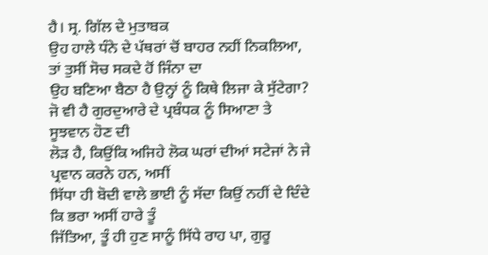ਹੈ। ਸ੍ਰ. ਗਿੱਲ ਦੇ ਮੁਤਾਬਕ
ਉਹ ਹਾਲੇ ਧੰਨੇ ਦੇ ਪੱਥਰਾਂ ਚੋਂ ਬਾਹਰ ਨਹੀਂ ਨਿਕਲਿਆ, ਤਾਂ ਤੁਸੀਂ ਸੋਚ ਸਕਦੇ ਹੋਂ ਜਿੰਨਾ ਦਾ
ਉਹ ਬਣਿਆ ਬੈਠਾ ਹੈ ਉਨ੍ਹਾਂ ਨੂੰ ਕਿਥੇ ਲਿਜਾ ਕੇ ਸੁੱਟੇਗਾ?
ਜੋ ਵੀ ਹੈ ਗੁਰਦੁਆਰੇ ਦੇ ਪ੍ਰਬੰਧਕ ਨੂੰ ਸਿਆਣਾ ਤੇ ਸੂਝਵਾਨ ਹੋਣ ਦੀ
ਲੋੜ ਹੈ, ਕਿਉਂਕਿ ਅਜਿਹੇ ਲੋਕ ਘਰਾਂ ਦੀਆਂ ਸਟੇਜਾਂ ਨੇ ਜੇ ਪ੍ਰਵਾਨ ਕਰਨੇ ਹਨ, ਅਸੀਂ
ਸਿੱਧਾ ਹੀ ਬੋਦੀ ਵਾਲੇ ਭਾਈ ਨੂੰ ਸੱਦਾ ਕਿਉਂ ਨਹੀਂ ਦੇ ਦਿੰਦੇ ਕਿ ਭਰਾ ਅਸੀਂ ਹਾਰੇ ਤੂੰ
ਜਿੱਤਿਆ, ਤੂੰ ਹੀ ਹੁਣ ਸਾਨੂੰ ਸਿੱਧੇ ਰਾਹ ਪਾ, ਗੁਰੂ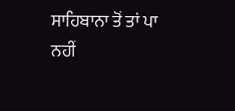ਸਾਹਿਬਾਨਾ ਤੋਂ ਤਾਂ ਪਾ ਨਹੀਂ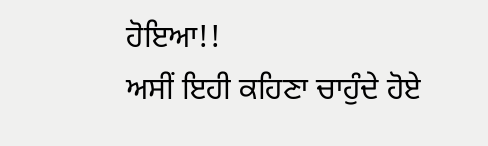ਹੋਇਆ!!
ਅਸੀਂ ਇਹੀ ਕਹਿਣਾ ਚਾਹੁੰਦੇ ਹੋਏ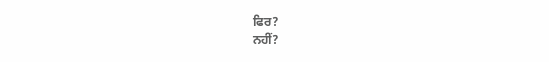ਫਿਰ?
ਨਹੀਂ?